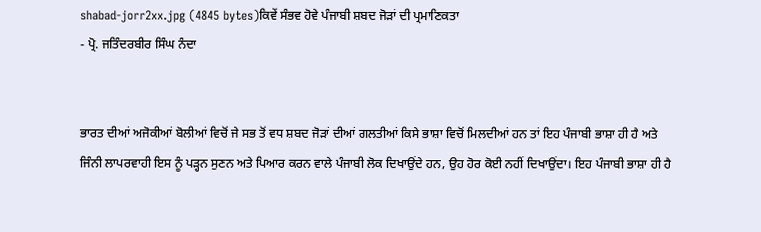shabad-jorr2xx.jpg (4845 bytes)ਕਿਵੇਂ ਸੰਭਵ ਹੋਵੇ ਪੰਜਾਬੀ ਸ਼ਬਦ ਜੋੜਾਂ ਦੀ ਪ੍ਰਮਾਣਿਕਤਾ
- ਪ੍ਰੋ. ਜਤਿੰਦਰਬੀਰ ਸਿੰਘ ਨੰਦਾ


ਭਾਰਤ ਦੀਆਂ ਅਜੋਕੀਆਂ ਬੋਲੀਆਂ ਵਿਚੋਂ ਜੇ ਸਭ ਤੋਂ ਵਧ ਸ਼ਬਦ ਜੋੜਾਂ ਦੀਆਂ ਗਲਤੀਆਂ ਕਿਸੇ ਭਾਸ਼ਾ ਵਿਚੋਂ ਮਿਲਦੀਆਂ ਹਨ ਤਾਂ ਇਹ ਪੰਜਾਬੀ ਭਾਸ਼ਾ ਹੀ ਹੈ ਅਤੇ ਜਿੰਨੀ ਲਾਪਰਵਾਹੀ ਇਸ ਨੂੰ ਪੜ੍ਹਨ ਸੁਣਨ ਅਤੇ ਪਿਆਰ ਕਰਨ ਵਾਲੇ ਪੰਜਾਬੀ ਲੋਕ ਦਿਖਾਉਂਦੇ ਹਨ, ਉਹ ਹੋਰ ਕੋਈ ਨਹੀਂ ਦਿਖਾਉਂਦਾ। ਇਹ ਪੰਜਾਬੀ ਭਾਸ਼ਾ ਹੀ ਹੈ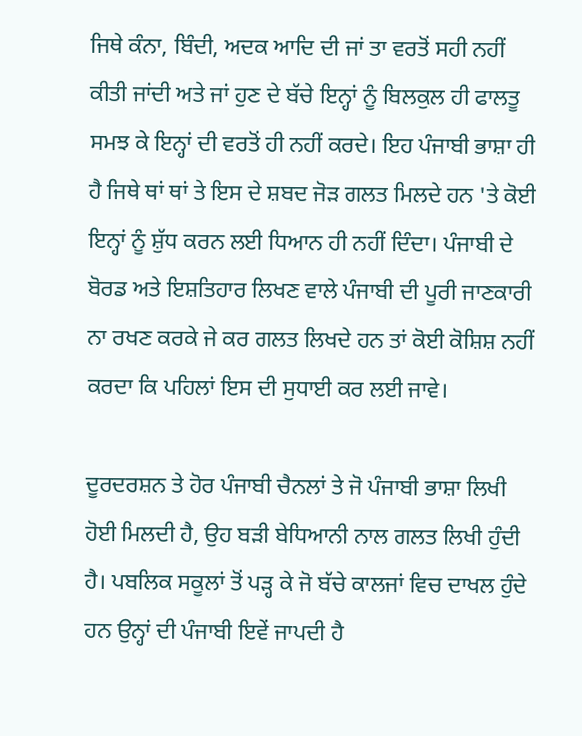ਜਿਥੇ ਕੰਨਾ, ਬਿੰਦੀ, ਅਦਕ ਆਦਿ ਦੀ ਜਾਂ ਤਾ ਵਰਤੋਂ ਸਹੀ ਨਹੀਂ ਕੀਤੀ ਜਾਂਦੀ ਅਤੇ ਜਾਂ ਹੁਣ ਦੇ ਬੱਚੇ ਇਨ੍ਹਾਂ ਨੂੰ ਬਿਲਕੁਲ ਹੀ ਫਾਲਤੂ ਸਮਝ ਕੇ ਇਨ੍ਹਾਂ ਦੀ ਵਰਤੋਂ ਹੀ ਨਹੀਂ ਕਰਦੇ। ਇਹ ਪੰਜਾਬੀ ਭਾਸ਼ਾ ਹੀ ਹੈ ਜਿਥੇ ਥਾਂ ਥਾਂ ਤੇ ਇਸ ਦੇ ਸ਼ਬਦ ਜੋੜ ਗਲਤ ਮਿਲਦੇ ਹਨ 'ਤੇ ਕੋਈ ਇਨ੍ਹਾਂ ਨੂੰ ਸ਼ੁੱਧ ਕਰਨ ਲਈ ਧਿਆਨ ਹੀ ਨਹੀਂ ਦਿੰਦਾ। ਪੰਜਾਬੀ ਦੇ ਬੋਰਡ ਅਤੇ ਇਸ਼ਤਿਹਾਰ ਲਿਖਣ ਵਾਲੇ ਪੰਜਾਬੀ ਦੀ ਪੂਰੀ ਜਾਣਕਾਰੀ ਨਾ ਰਖਣ ਕਰਕੇ ਜੇ ਕਰ ਗਲਤ ਲਿਖਦੇ ਹਨ ਤਾਂ ਕੋਈ ਕੋਸ਼ਿਸ਼ ਨਹੀਂ ਕਰਦਾ ਕਿ ਪਹਿਲਾਂ ਇਸ ਦੀ ਸੁਧਾਈ ਕਰ ਲਈ ਜਾਵੇ।

ਦੂਰਦਰਸ਼ਨ ਤੇ ਹੋਰ ਪੰਜਾਬੀ ਚੈਨਲਾਂ ਤੇ ਜੋ ਪੰਜਾਬੀ ਭਾਸ਼ਾ ਲਿਖੀ ਹੋਈ ਮਿਲਦੀ ਹੈ, ਉਹ ਬੜੀ ਬੇਧਿਆਨੀ ਨਾਲ ਗਲਤ ਲਿਖੀ ਹੁੰਦੀ ਹੈ। ਪਬਲਿਕ ਸਕੂਲਾਂ ਤੋਂ ਪੜ੍ਹ ਕੇ ਜੋ ਬੱਚੇ ਕਾਲਜਾਂ ਵਿਚ ਦਾਖਲ ਹੁੰਦੇ ਹਨ ਉਨ੍ਹਾਂ ਦੀ ਪੰਜਾਬੀ ਇਵੇਂ ਜਾਪਦੀ ਹੈ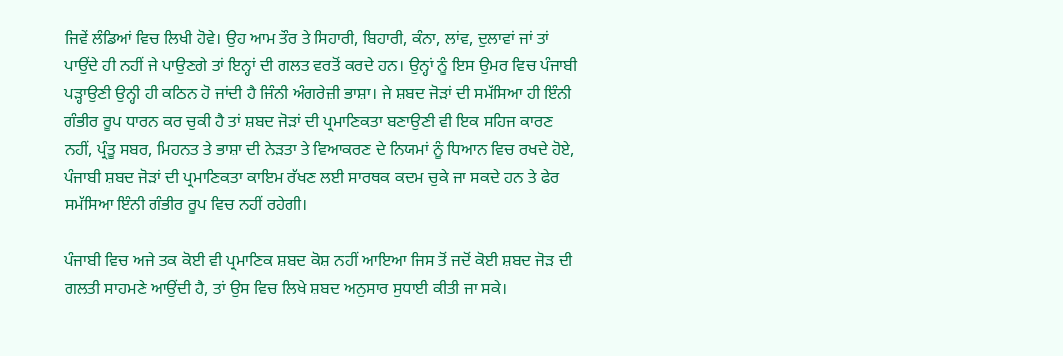ਜਿਵੇਂ ਲੰਡਿਆਂ ਵਿਚ ਲਿਖੀ ਹੋਵੇ। ਉਹ ਆਮ ਤੌਰ ਤੇ ਸਿਹਾਰੀ, ਬਿਹਾਰੀ, ਕੰਨਾ, ਲਾਂਵ, ਦੁਲਾਵਾਂ ਜਾਂ ਤਾਂ ਪਾਉਂਦੇ ਹੀ ਨਹੀਂ ਜੇ ਪਾਉਣਗੇ ਤਾਂ ਇਨ੍ਹਾਂ ਦੀ ਗਲਤ ਵਰਤੋਂ ਕਰਦੇ ਹਨ। ਉਨ੍ਹਾਂ ਨੂੰ ਇਸ ਉਮਰ ਵਿਚ ਪੰਜਾਬੀ ਪੜ੍ਹਾਉਣੀ ਉਨ੍ਹੀ ਹੀ ਕਠਿਨ ਹੋ ਜਾਂਦੀ ਹੈ ਜਿੰਨੀ ਅੰਗਰੇਜ਼ੀ ਭਾਸ਼ਾ। ਜੇ ਸ਼ਬਦ ਜੋੜਾਂ ਦੀ ਸਮੱਸਿਆ ਹੀ ਇੰਨੀ ਗੰਭੀਰ ਰੂਪ ਧਾਰਨ ਕਰ ਚੁਕੀ ਹੈ ਤਾਂ ਸ਼ਬਦ ਜੋੜਾਂ ਦੀ ਪ੍ਰਮਾਣਿਕਤਾ ਬਣਾਉਣੀ ਵੀ ਇਕ ਸਹਿਜ ਕਾਰਣ ਨਹੀਂ, ਪ੍ਰੰਤੂ ਸਬਰ, ਮਿਹਨਤ ਤੇ ਭਾਸ਼ਾ ਦੀ ਨੇੜਤਾ ਤੇ ਵਿਆਕਰਣ ਦੇ ਨਿਯਮਾਂ ਨੂੰ ਧਿਆਨ ਵਿਚ ਰਖਦੇ ਹੋਏ, ਪੰਜਾਬੀ ਸ਼ਬਦ ਜੋੜਾਂ ਦੀ ਪ੍ਰਮਾਣਿਕਤਾ ਕਾਇਮ ਰੱਖਣ ਲਈ ਸਾਰਥਕ ਕਦਮ ਚੁਕੇ ਜਾ ਸਕਦੇ ਹਨ ਤੇ ਫੇਰ ਸਮੱਸਿਆ ਇੰਨੀ ਗੰਭੀਰ ਰੂਪ ਵਿਚ ਨਹੀਂ ਰਹੇਗੀ।

ਪੰਜਾਬੀ ਵਿਚ ਅਜੇ ਤਕ ਕੋਈ ਵੀ ਪ੍ਰਮਾਣਿਕ ਸ਼ਬਦ ਕੋਸ਼ ਨਹੀਂ ਆਇਆ ਜਿਸ ਤੋਂ ਜਦੋਂ ਕੋਈ ਸ਼ਬਦ ਜੋੜ ਦੀ ਗਲਤੀ ਸਾਹਮਣੇ ਆਉਂਦੀ ਹੈ, ਤਾਂ ਉਸ ਵਿਚ ਲਿਖੇ ਸ਼ਬਦ ਅਨੁਸਾਰ ਸੁਧਾਈ ਕੀਤੀ ਜਾ ਸਕੇ।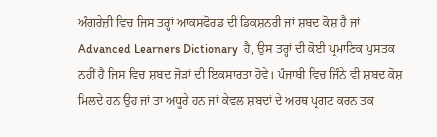ਅੰਗਰੇਜ਼ੀ ਵਿਚ ਜਿਸ ਤਰ੍ਹਾਂ ਆਕਸਫੋਰਡ ਦੀ ਡਿਕਸ਼ਨਰੀ ਜਾਂ ਸ਼ਬਦ ਕੋਸ਼ ਹੈ ਜਾਂ Advanced Learners Dictionary  ਹੈ, ਉਸ ਤਰ੍ਹਾਂ ਦੀ ਕੋਈ ਪ੍ਰਮਾਣਿਕ ਪੁਸਤਕ ਨਹੀਂ ਹੈ ਜਿਸ ਵਿਚ ਸ਼ਬਦ ਜੋੜਾਂ ਦੀ ਇਕਸਾਰਤਾ ਹੋਵੇ। ਪੰਜਾਬੀ ਵਿਚ ਜਿੰਨੇ ਵੀ ਸ਼ਬਦ ਕੋਸ਼ ਮਿਲਦੇ ਹਨ ਉਹ ਜਾਂ ਤਾ ਅਧੂਰੇ ਹਨ ਜਾਂ ਕੇਵਲ ਸ਼ਬਦਾਂ ਦੇ ਅਰਥ ਪ੍ਰਗਟ ਕਰਨ ਤਕ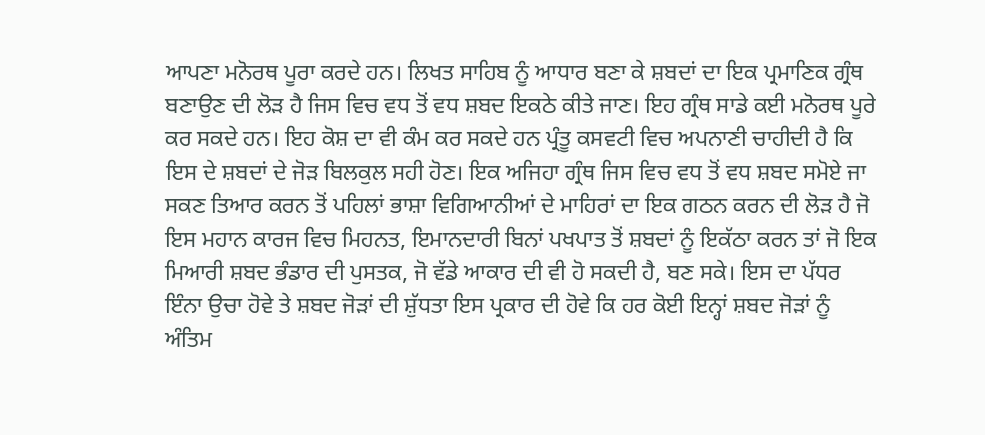ਆਪਣਾ ਮਨੋਰਥ ਪੂਰਾ ਕਰਦੇ ਹਨ। ਲਿਖਤ ਸਾਹਿਬ ਨੂੰ ਆਧਾਰ ਬਣਾ ਕੇ ਸ਼ਬਦਾਂ ਦਾ ਇਕ ਪ੍ਰਮਾਣਿਕ ਗ੍ਰੰਥ ਬਣਾਉਣ ਦੀ ਲੋੜ ਹੈ ਜਿਸ ਵਿਚ ਵਧ ਤੋਂ ਵਧ ਸ਼ਬਦ ਇਕਠੇ ਕੀਤੇ ਜਾਣ। ਇਹ ਗ੍ਰੰਥ ਸਾਡੇ ਕਈ ਮਨੋਰਥ ਪੂਰੇ ਕਰ ਸਕਦੇ ਹਨ। ਇਹ ਕੋਸ਼ ਦਾ ਵੀ ਕੰਮ ਕਰ ਸਕਦੇ ਹਨ ਪ੍ਰੰਤੂ ਕਸਵਟੀ ਵਿਚ ਅਪਨਾਣੀ ਚਾਹੀਦੀ ਹੈ ਕਿ ਇਸ ਦੇ ਸ਼ਬਦਾਂ ਦੇ ਜੋੜ ਬਿਲਕੁਲ ਸਹੀ ਹੋਣ। ਇਕ ਅਜਿਹਾ ਗ੍ਰੰਥ ਜਿਸ ਵਿਚ ਵਧ ਤੋਂ ਵਧ ਸ਼ਬਦ ਸਮੋਏ ਜਾ ਸਕਣ ਤਿਆਰ ਕਰਨ ਤੋਂ ਪਹਿਲਾਂ ਭਾਸ਼ਾ ਵਿਗਿਆਨੀਆਂ ਦੇ ਮਾਹਿਰਾਂ ਦਾ ਇਕ ਗਠਨ ਕਰਨ ਦੀ ਲੋੜ ਹੈ ਜੋ ਇਸ ਮਹਾਨ ਕਾਰਜ ਵਿਚ ਮਿਹਨਤ, ਇਮਾਨਦਾਰੀ ਬਿਨਾਂ ਪਖਪਾਤ ਤੋਂ ਸ਼ਬਦਾਂ ਨੂੰ ਇਕੱਠਾ ਕਰਨ ਤਾਂ ਜੋ ਇਕ ਮਿਆਰੀ ਸ਼ਬਦ ਭੰਡਾਰ ਦੀ ਪੁਸਤਕ, ਜੋ ਵੱਡੇ ਆਕਾਰ ਦੀ ਵੀ ਹੋ ਸਕਦੀ ਹੈ, ਬਣ ਸਕੇ। ਇਸ ਦਾ ਪੱਧਰ ਇੰਨਾ ਉਚਾ ਹੋਵੇ ਤੇ ਸ਼ਬਦ ਜੋੜਾਂ ਦੀ ਸ਼ੁੱਧਤਾ ਇਸ ਪ੍ਰਕਾਰ ਦੀ ਹੋਵੇ ਕਿ ਹਰ ਕੋਈ ਇਨ੍ਹਾਂ ਸ਼ਬਦ ਜੋੜਾਂ ਨੂੰ ਅੰਤਿਮ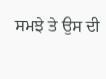ਸਮਝੇ ਤੇ ਉਸ ਦੀ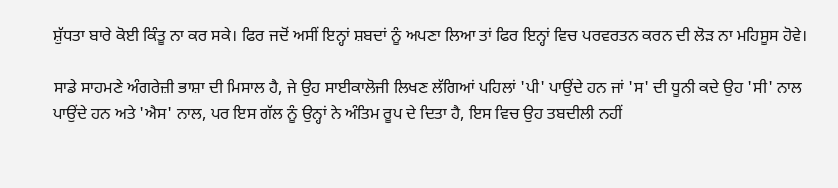ਸ਼ੁੱਧਤਾ ਬਾਰੇ ਕੋਈ ਕਿੰਤੂ ਨਾ ਕਰ ਸਕੇ। ਫਿਰ ਜਦੋਂ ਅਸੀਂ ਇਨ੍ਹਾਂ ਸ਼ਬਦਾਂ ਨੂੰ ਅਪਣਾ ਲਿਆ ਤਾਂ ਫਿਰ ਇਨ੍ਹਾਂ ਵਿਚ ਪਰਵਰਤਨ ਕਰਨ ਦੀ ਲੋੜ ਨਾ ਮਹਿਸੂਸ ਹੋਵੇ।

ਸਾਡੇ ਸਾਹਮਣੇ ਅੰਗਰੇਜ਼ੀ ਭਾਸ਼ਾ ਦੀ ਮਿਸਾਲ ਹੈ, ਜੇ ਉਹ ਸਾਈਕਾਲੋਜੀ ਲਿਖਣ ਲੱਗਿਆਂ ਪਹਿਲਾਂ 'ਪੀ' ਪਾਉਂਦੇ ਹਨ ਜਾਂ 'ਸ' ਦੀ ਧੂਨੀ ਕਦੇ ਉਹ 'ਸੀ' ਨਾਲ ਪਾਉਂਦੇ ਹਨ ਅਤੇ 'ਐਸ' ਨਾਲ, ਪਰ ਇਸ ਗੱਲ ਨੂੰ ਉਨ੍ਹਾਂ ਨੇ ਅੰਤਿਮ ਰੂਪ ਦੇ ਦਿਤਾ ਹੈ, ਇਸ ਵਿਚ ਉਹ ਤਬਦੀਲੀ ਨਹੀਂ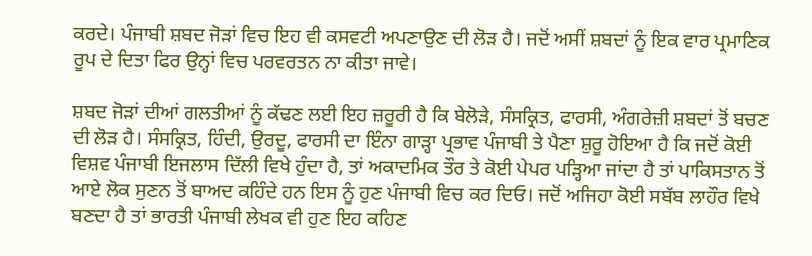ਕਰਦੇ। ਪੰਜਾਬੀ ਸ਼ਬਦ ਜੋੜਾਂ ਵਿਚ ਇਹ ਵੀ ਕਸਵਟੀ ਅਪਣਾਉਣ ਦੀ ਲੋੜ ਹੈ। ਜਦੋਂ ਅਸੀਂ ਸ਼ਬਦਾਂ ਨੂੰ ਇਕ ਵਾਰ ਪ੍ਰਮਾਣਿਕ ਰੂਪ ਦੇ ਦਿਤਾ ਫਿਰ ਉਨ੍ਹਾਂ ਵਿਚ ਪਰਵਰਤਨ ਨਾ ਕੀਤਾ ਜਾਵੇ।

ਸ਼ਬਦ ਜੋੜਾਂ ਦੀਆਂ ਗਲਤੀਆਂ ਨੂੰ ਕੱਢਣ ਲਈ ਇਹ ਜ਼ਰੂਰੀ ਹੈ ਕਿ ਬੇਲੋੜੇ, ਸੰਸਕ੍ਰਿਤ, ਫਾਰਸੀ, ਅੰਗਰੇਜ਼ੀ ਸ਼ਬਦਾਂ ਤੋਂ ਬਚਣ ਦੀ ਲੋੜ ਹੈ। ਸੰਸਕ੍ਰਿਤ, ਹਿੰਦੀ, ਉਰਦੂ, ਫਾਰਸੀ ਦਾ ਇੰਨਾ ਗਾੜ੍ਹਾ ਪ੍ਰਭਾਵ ਪੰਜਾਬੀ ਤੇ ਪੈਣਾ ਸ਼ੁਰੂ ਹੋਇਆ ਹੈ ਕਿ ਜਦੋਂ ਕੋਈ ਵਿਸ਼ਵ ਪੰਜਾਬੀ ਇਜਲਾਸ ਦਿੱਲੀ ਵਿਖੇ ਹੁੰਦਾ ਹੈ, ਤਾਂ ਅਕਾਦਮਿਕ ਤੌਰ ਤੇ ਕੋਈ ਪੇਪਰ ਪੜ੍ਹਿਆ ਜਾਂਦਾ ਹੈ ਤਾਂ ਪਾਕਿਸਤਾਨ ਤੋਂ ਆਏ ਲੋਕ ਸੁਣਨ ਤੋਂ ਬਾਅਦ ਕਹਿੰਦੇ ਹਨ ਇਸ ਨੂੰ ਹੁਣ ਪੰਜਾਬੀ ਵਿਚ ਕਰ ਦਿਓ। ਜਦੋਂ ਅਜਿਹਾ ਕੋਈ ਸਬੱਬ ਲਾਹੌਰ ਵਿਖੇ ਬਣਦਾ ਹੈ ਤਾਂ ਭਾਰਤੀ ਪੰਜਾਬੀ ਲੇਖਕ ਵੀ ਹੁਣ ਇਹ ਕਹਿਣ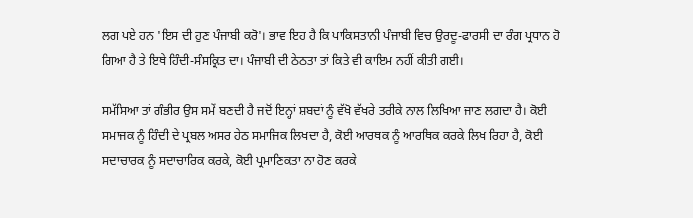ਲਗ ਪਏ ਹਨ 'ਇਸ ਦੀ ਹੁਣ ਪੰਜਾਬੀ ਕਰੋ'। ਭਾਵ ਇਹ ਹੈ ਕਿ ਪਾਕਿਸਤਾਨੀ ਪੰਜਾਬੀ ਵਿਚ ਉਰਦੂ-ਫਾਰਸੀ ਦਾ ਰੰਗ ਪ੍ਰਧਾਨ ਹੋ ਗਿਆ ਹੈ ਤੇ ਇਥੇ ਹਿੰਦੀ-ਸੰਸਕ੍ਰਿਤ ਦਾ। ਪੰਜਾਬੀ ਦੀ ਠੇਠਤਾ ਤਾਂ ਕਿਤੇ ਵੀ ਕਾਇਮ ਨਹੀਂ ਕੀਤੀ ਗਈ।

ਸਮੱਸਿਆ ਤਾਂ ਗੰਭੀਰ ਉਸ ਸਮੇਂ ਬਣਦੀ ਹੈ ਜਦੋਂ ਇਨ੍ਹਾਂ ਸ਼ਬਦਾਂ ਨੂੰ ਵੱਖੋ ਵੱਖਰੇ ਤਰੀਕੇ ਨਾਲ ਲਿਖਿਆ ਜਾਣ ਲਗਦਾ ਹੈ। ਕੋਈ ਸਮਾਜਕ ਨੂੰ ਹਿੰਦੀ ਦੇ ਪ੍ਰਬਲ ਅਸਰ ਹੇਠ ਸਮਾਜਿਕ ਲਿਖਦਾ ਹੈ, ਕੋਈ ਆਰਥਕ ਨੂੰ ਆਰਥਿਕ ਕਰਕੇ ਲਿਖ ਰਿਹਾ ਹੈ, ਕੋਈ ਸਦਾਚਾਰਕ ਨੂੰ ਸਦਾਚਾਰਿਕ ਕਰਕੇ, ਕੋਈ ਪ੍ਰਮਾਣਿਕਤਾ ਨਾ ਹੋਣ ਕਰਕੇ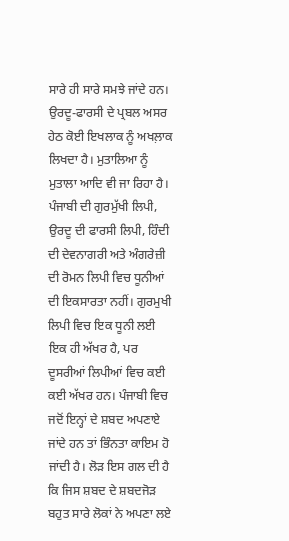ਸਾਰੇ ਹੀ ਸਾਰੇ ਸਮਝੇ ਜਾਂਦੇ ਹਨ। ਉਰਦੂ-ਫਾਰਸੀ ਦੇ ਪ੍ਰਬਲ ਅਸਰ ਹੇਠ ਕੋਈ ਇਖਲਾਕ ਨੂੰ ਅਖਲ਼ਾਕ ਲਿਖਦਾ ਹੈ। ਮੁਤਾਲਿਆ ਨੂੰ ਮੁਤਾਲਾ ਆਦਿ ਵੀ ਜਾ ਰਿਹਾ ਹੈ। ਪੰਜਾਬੀ ਦੀ ਗੁਰਮੁੱਖੀ ਲਿਪੀ, ਉਰਦੂ ਦੀ ਫਾਰਸੀ ਲਿਪੀ, ਹਿੰਦੀ ਦੀ ਦੇਵਨਾਗਰੀ ਅਤੇ ਅੰਗਰੇਜ਼ੀ ਦੀ ਰੋਮਨ ਲਿਪੀ ਵਿਚ ਧੂਨੀਆਂ ਦੀ ਇਕਸਾਰਤਾ ਨਹੀਂ। ਗੁਰਮੁਖੀ ਲਿਪੀ ਵਿਚ ਇਕ ਧੂਨੀ ਲਈ ਇਕ ਹੀ ਅੱਖਰ ਹੈ, ਪਰ ਦੂਸਰੀਆਂ ਲਿਪੀਆਂ ਵਿਚ ਕਈ ਕਈ ਅੱਖਰ ਹਨ। ਪੰਜਾਬੀ ਵਿਚ ਜਦੋਂ ਇਨ੍ਹਾਂ ਦੇ ਸ਼ਬਦ ਅਪਣਾਏ ਜਾਂਦੇ ਹਨ ਤਾਂ ਭਿੰਨਤਾ ਕਾਇਮ ਹੋ ਜਾਂਦੀ ਹੈ। ਲੋੜ ਇਸ ਗਲ ਦੀ ਹੈ ਕਿ ਜਿਸ ਸ਼ਬਦ ਦੇ ਸ਼ਬਦਜੋੜ ਬਹੁਤ ਸਾਰੇ ਲੋਕਾਂ ਨੇ ਅਪਣਾ ਲਏ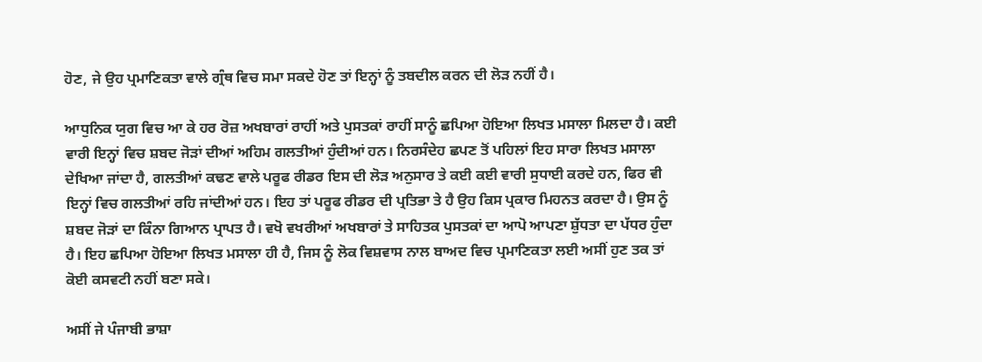ਹੋਣ, ਜੇ ਉਹ ਪ੍ਰਮਾਣਿਕਤਾ ਵਾਲੇ ਗ੍ਰੰਥ ਵਿਚ ਸਮਾ ਸਕਦੇ ਹੋਣ ਤਾਂ ਇਨ੍ਹਾਂ ਨੂੰ ਤਬਦੀਲ ਕਰਨ ਦੀ ਲੋੜ ਨਹੀਂ ਹੈ।

ਆਧੁਨਿਕ ਯੁਗ ਵਿਚ ਆ ਕੇ ਹਰ ਰੋਜ਼ ਅਖਬਾਰਾਂ ਰਾਹੀਂ ਅਤੇ ਪੁਸਤਕਾਂ ਰਾਹੀਂ ਸਾਨੂੰ ਛਪਿਆ ਹੋਇਆ ਲਿਖਤ ਮਸਾਲਾ ਮਿਲਦਾ ਹੈ। ਕਈ ਵਾਰੀ ਇਨ੍ਹਾਂ ਵਿਚ ਸ਼ਬਦ ਜੋੜਾਂ ਦੀਆਂ ਅਹਿਮ ਗਲਤੀਆਂ ਹੁੰਦੀਆਂ ਹਨ। ਨਿਰਸੰਦੇਹ ਛਪਣ ਤੋਂ ਪਹਿਲਾਂ ਇਹ ਸਾਰਾ ਲਿਖਤ ਮਸਾਲਾ ਦੇਖਿਆ ਜਾਂਦਾ ਹੈ, ਗਲਤੀਆਂ ਕਢਣ ਵਾਲੇ ਪਰੂਫ ਰੀਡਰ ਇਸ ਦੀ ਲੋੜ ਅਨੁਸਾਰ ਤੇ ਕਈ ਕਈ ਵਾਰੀ ਸੁਧਾਈ ਕਰਦੇ ਹਨ, ਫਿਰ ਵੀ ਇਨ੍ਹਾਂ ਵਿਚ ਗਲਤੀਆਂ ਰਹਿ ਜਾਂਦੀਆਂ ਹਨ। ਇਹ ਤਾਂ ਪਰੂਫ ਰੀਡਰ ਦੀ ਪ੍ਰਤਿਭਾ ਤੇ ਹੈ ਉਹ ਕਿਸ ਪ੍ਰਕਾਰ ਮਿਹਨਤ ਕਰਦਾ ਹੈ। ਉਸ ਨੂੰ ਸ਼ਬਦ ਜੋੜਾਂ ਦਾ ਕਿੰਨਾ ਗਿਆਨ ਪ੍ਰਾਪਤ ਹੈ। ਵਖੋ ਵਖਰੀਆਂ ਅਖਬਾਰਾਂ ਤੇ ਸਾਹਿਤਕ ਪੁਸਤਕਾਂ ਦਾ ਆਪੋ ਆਪਣਾ ਸ਼ੁੱਧਤਾ ਦਾ ਪੱਧਰ ਹੁੰਦਾ ਹੈ। ਇਹ ਛਪਿਆ ਹੋਇਆ ਲਿਖਤ ਮਸਾਲਾ ਹੀ ਹੈ, ਜਿਸ ਨੂੰ ਲੋਕ ਵਿਸ਼ਵਾਸ ਨਾਲ ਬਾਅਦ ਵਿਚ ਪ੍ਰਮਾਣਿਕਤਾ ਲਈ ਅਸੀਂ ਹੁਣ ਤਕ ਤਾਂ ਕੋਈ ਕਸਵਟੀ ਨਹੀਂ ਬਣਾ ਸਕੇ।

ਅਸੀਂ ਜੇ ਪੰਜਾਬੀ ਭਾਸ਼ਾ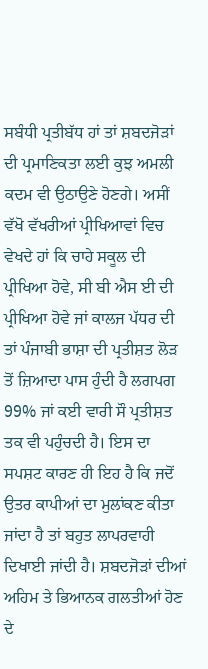ਸਬੰਧੀ ਪ੍ਰਤੀਬੱਧ ਹਾਂ ਤਾਂ ਸ਼ਬਦਜੋੜਾਂ ਦੀ ਪ੍ਰਮਾਣਿਕਤਾ ਲਈ ਕੁਝ ਅਮਲੀ ਕਦਮ ਵੀ ਉਠਾਉਣੇ ਹੋਣਗੇ। ਅਸੀਂ ਵੱਖੋ ਵੱਖਰੀਆਂ ਪ੍ਰੀਖਿਆਵਾਂ ਵਿਚ ਵੇਖਦੇ ਹਾਂ ਕਿ ਚਾਹੇ ਸਕੂਲ ਦੀ ਪ੍ਰੀਖਿਆ ਹੋਵੇ, ਸੀ ਬੀ ਐਸ ਈ ਦੀ ਪ੍ਰੀਖਿਆ ਹੋਵੇ ਜਾਂ ਕਾਲਜ ਪੱਧਰ ਦੀ ਤਾਂ ਪੰਜਾਬੀ ਭਾਸ਼ਾ ਦੀ ਪ੍ਰਤੀਸ਼ਤ ਲੋੜ ਤੋਂ ਜ਼ਿਆਦਾ ਪਾਸ ਹੁੰਦੀ ਹੈ ਲਗਪਗ 99% ਜਾਂ ਕਈ ਵਾਰੀ ਸੌ ਪ੍ਰਤੀਸ਼ਤ ਤਕ ਵੀ ਪਹੁੰਚਦੀ ਹੈ। ਇਸ ਦਾ ਸਪਸ਼ਟ ਕਾਰਣ ਹੀ ਇਹ ਹੈ ਕਿ ਜਦੋਂ ਉਤਰ ਕਾਪੀਆਂ ਦਾ ਮੁਲਾਂਕਣ ਕੀਤਾ ਜਾਂਦਾ ਹੈ ਤਾਂ ਬਹੁਤ ਲਾਪਰਵਾਹੀ ਦਿਖਾਈ ਜਾਂਦੀ ਹੈ। ਸ਼ਬਦਜੋੜਾਂ ਦੀਆਂ ਅਹਿਮ ਤੇ ਭਿਆਨਕ ਗਲਤੀਆਂ ਹੋਣ ਦੇ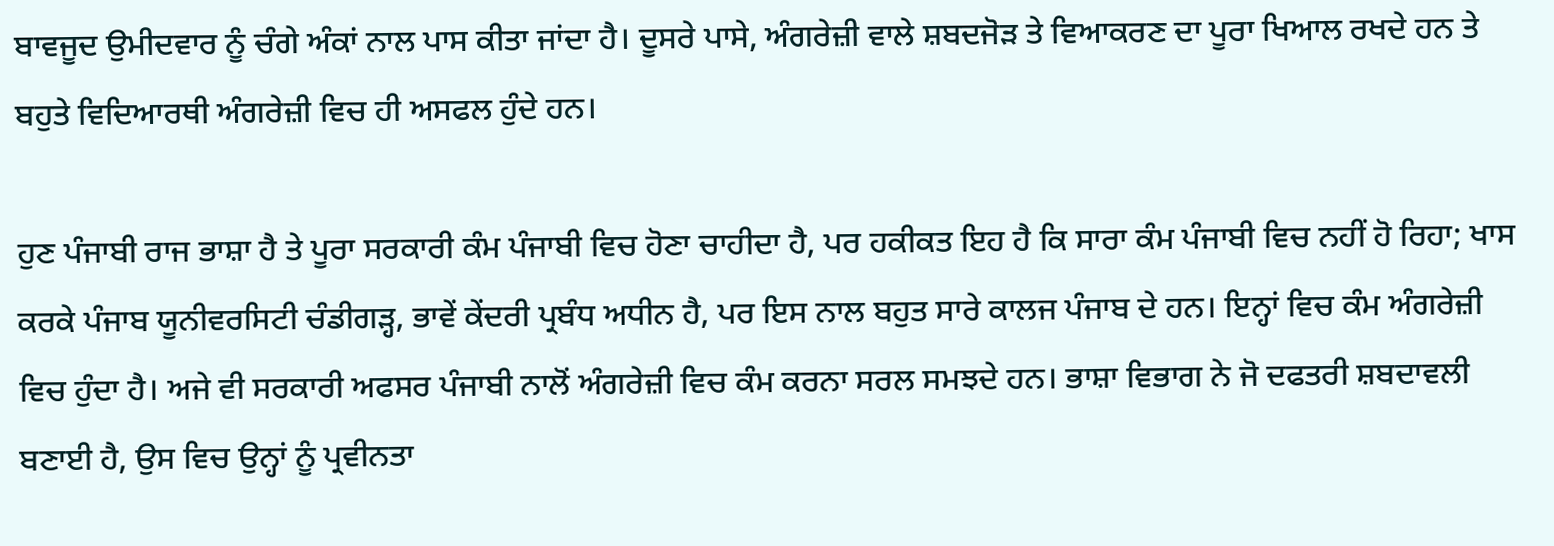ਬਾਵਜੂਦ ਉਮੀਦਵਾਰ ਨੂੰ ਚੰਗੇ ਅੰਕਾਂ ਨਾਲ ਪਾਸ ਕੀਤਾ ਜਾਂਦਾ ਹੈ। ਦੂਸਰੇ ਪਾਸੇ, ਅੰਗਰੇਜ਼ੀ ਵਾਲੇ ਸ਼ਬਦਜੋੜ ਤੇ ਵਿਆਕਰਣ ਦਾ ਪੂਰਾ ਖਿਆਲ ਰਖਦੇ ਹਨ ਤੇ ਬਹੁਤੇ ਵਿਦਿਆਰਥੀ ਅੰਗਰੇਜ਼ੀ ਵਿਚ ਹੀ ਅਸਫਲ ਹੁੰਦੇ ਹਨ।

ਹੁਣ ਪੰਜਾਬੀ ਰਾਜ ਭਾਸ਼ਾ ਹੈ ਤੇ ਪੂਰਾ ਸਰਕਾਰੀ ਕੰਮ ਪੰਜਾਬੀ ਵਿਚ ਹੋਣਾ ਚਾਹੀਦਾ ਹੈ, ਪਰ ਹਕੀਕਤ ਇਹ ਹੈ ਕਿ ਸਾਰਾ ਕੰਮ ਪੰਜਾਬੀ ਵਿਚ ਨਹੀਂ ਹੋ ਰਿਹਾ; ਖਾਸ ਕਰਕੇ ਪੰਜਾਬ ਯੂਨੀਵਰਸਿਟੀ ਚੰਡੀਗੜ੍ਹ, ਭਾਵੇਂ ਕੇਂਦਰੀ ਪ੍ਰਬੰਧ ਅਧੀਨ ਹੈ, ਪਰ ਇਸ ਨਾਲ ਬਹੁਤ ਸਾਰੇ ਕਾਲਜ ਪੰਜਾਬ ਦੇ ਹਨ। ਇਨ੍ਹਾਂ ਵਿਚ ਕੰਮ ਅੰਗਰੇਜ਼ੀ ਵਿਚ ਹੁੰਦਾ ਹੈ। ਅਜੇ ਵੀ ਸਰਕਾਰੀ ਅਫਸਰ ਪੰਜਾਬੀ ਨਾਲੋਂ ਅੰਗਰੇਜ਼ੀ ਵਿਚ ਕੰਮ ਕਰਨਾ ਸਰਲ ਸਮਝਦੇ ਹਨ। ਭਾਸ਼ਾ ਵਿਭਾਗ ਨੇ ਜੋ ਦਫਤਰੀ ਸ਼ਬਦਾਵਲੀ ਬਣਾਈ ਹੈ, ਉਸ ਵਿਚ ਉਨ੍ਹਾਂ ਨੂੰ ਪ੍ਰਵੀਨਤਾ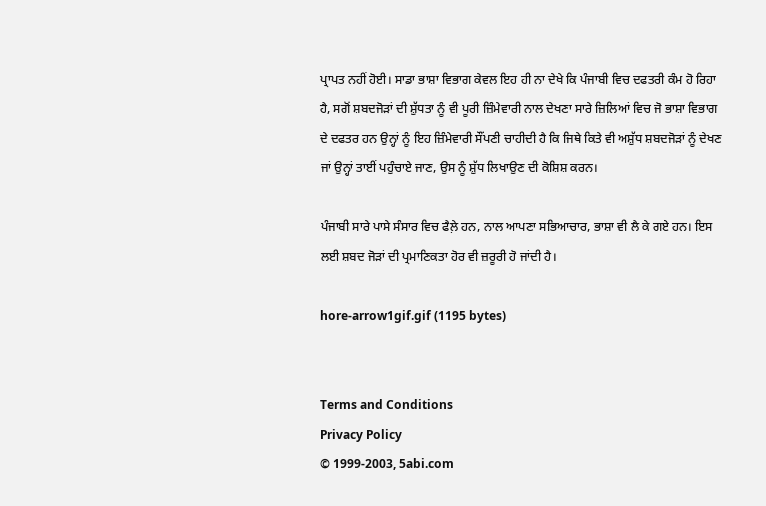ਪ੍ਰਾਪਤ ਨਹੀਂ ਹੋਈ। ਸਾਡਾ ਭਾਸ਼ਾ ਵਿਭਾਗ ਕੇਵਲ ਇਹ ਹੀ ਨਾ ਦੇਖੇ ਕਿ ਪੰਜਾਬੀ ਵਿਚ ਦਫਤਰੀ ਕੰਮ ਹੋ ਰਿਹਾ ਹੈ, ਸਗੋਂ ਸ਼ਬਦਜੋੜਾਂ ਦੀ ਸ਼ੁੱਧਤਾ ਨੂੰ ਵੀ ਪੂਰੀ ਜ਼ਿੰਮੇਵਾਰੀ ਨਾਲ ਦੇਖਣਾ ਸਾਰੇ ਜ਼ਿਲਿਆਂ ਵਿਚ ਜੋ ਭਾਸ਼ਾ ਵਿਭਾਗ ਦੇ ਦਫਤਰ ਹਨ ਉਨ੍ਹਾਂ ਨੂੰ ਇਹ ਜ਼ਿੰਮੇਵਾਰੀ ਸੌਂਪਣੀ ਚਾਹੀਦੀ ਹੈ ਕਿ ਜਿਥੇ ਕਿਤੇ ਵੀ ਅਸ਼ੁੱਧ ਸ਼ਬਦਜੋੜਾਂ ਨੂੰ ਦੇਖਣ ਜਾਂ ਉਨ੍ਹਾਂ ਤਾਈਂ ਪਹੁੰਚਾਏ ਜਾਣ, ਉਸ ਨੂੰ ਸ਼ੁੱਧ ਲਿਖਾਉਣ ਦੀ ਕੋਸ਼ਿਸ਼ ਕਰਨ।

ਪੰਜਾਬੀ ਸਾਰੇ ਪਾਸੇ ਸੰਸਾਰ ਵਿਚ ਫੈਲ਼ੇ ਹਨ, ਨਾਲ ਆਪਣਾ ਸਭਿਆਚਾਰ, ਭਾਸ਼ਾ ਵੀ ਲੈ ਕੇ ਗਏ ਹਨ। ਇਸ ਲਈ ਸ਼ਬਦ ਜੋੜਾਂ ਦੀ ਪ੍ਰਮਾਣਿਕਤਾ ਹੋਰ ਵੀ ਜ਼ਰੂਰੀ ਹੋ ਜਾਂਦੀ ਹੈ।

hore-arrow1gif.gif (1195 bytes)


Terms and Conditions
Privacy Policy
© 1999-2003, 5abi.com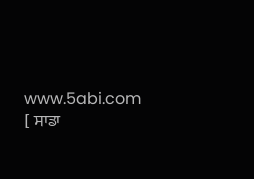www.5abi.com
[ ਸਾਡਾ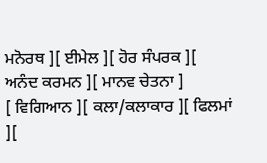ਮਨੋਰਥ ][ ਈਮੇਲ ][ ਹੋਰ ਸੰਪਰਕ ][ ਅਨੰਦ ਕਰਮਨ ][ ਮਾਨਵ ਚੇਤਨਾ ]
[ ਵਿਗਿਆਨ ][ ਕਲਾ/ਕਲਾਕਾਰ ][ ਫਿਲਮਾਂ ][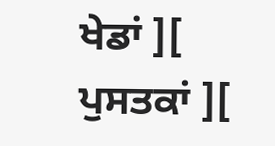ਖੇਡਾਂ ][ ਪੁਸਤਕਾਂ ][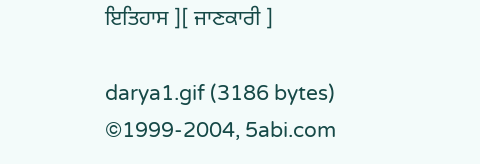ਇਤਿਹਾਸ ][ ਜਾਣਕਾਰੀ ]

darya1.gif (3186 bytes)
©1999-2004, 5abi.com